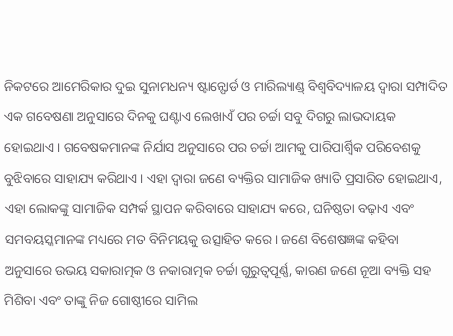ନିକଟରେ ଆମେରିକାର ଦୁଇ ସୁନାମଧନ୍ୟ ଷ୍ଟାନ୍ଫୋର୍ଡ ଓ ମାରିଲ୍ୟାଣ୍ଡ୍ ବିଶ୍ୱବିଦ୍ୟାଳୟ ଦ୍ୱାରା ସମ୍ପାଦିତ ଏକ ଗବେଷଣା ଅନୁସାରେ ଦିନକୁ ଘଣ୍ଟାଏ ଲେଖାଏଁ ପର ଚର୍ଚ୍ଚା ସବୁ ଦିଗରୁ ଲାଭଦାୟକ ହୋଇଥାଏ। ଗବେଷକମାନଙ୍କ ନିର୍ଯାସ ଅନୁସାରେ ପର ଚର୍ଚ୍ଚା ଆମକୁ ପାରିପାର୍ଶ୍ବିକ ପରିବେଶକୁ ବୁଝିବାରେ ସାହାଯ୍ୟ କରିଥାଏ। ଏହା ଦ୍ୱାରା ଜଣେ ବ୍ୟକ୍ତିର ସାମାଜିକ ଖ୍ୟାତି ପ୍ରସାରିତ ହୋଇଥାଏ, ଏହା ଲୋକଙ୍କୁ ସାମାଜିକ ସମ୍ପର୍କ ସ୍ଥାପନ କରିବାରେ ସାହାଯ୍ୟ କରେ, ଘନିଷ୍ଠତା ବଢ଼ାଏ ଏବଂ ସମବୟସ୍କମାନଙ୍କ ମଧ୍ୟରେ ମତ ବିନିମୟକୁ ଉତ୍ସାହିତ କରେ। ଜଣେ ବିଶେଷଜ୍ଞଙ୍କ କହିବା ଅନୁସାରେ ଉଭୟ ସକାରାତ୍ମକ ଓ ନକାରାତ୍ମକ ଚର୍ଚ୍ଚା ଗୁରୁତ୍ୱପୂର୍ଣ୍ଣ, କାରଣ ଜଣେ ନୂଆ ବ୍ୟକ୍ତି ସହ ମିଶିବା ଏବଂ ତାଙ୍କୁ ନିଜ ଗୋଷ୍ଠୀରେ ସାମିଲ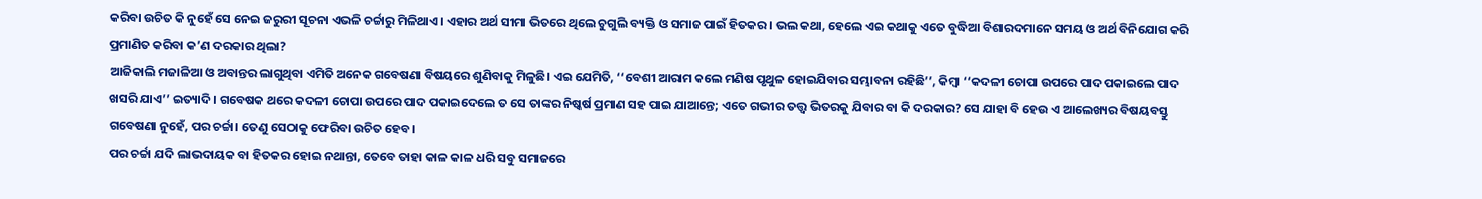କରିବା ଉଚିତ କି ନୁହେଁ ସେ ନେଇ ଜରୁରୀ ସୂଚନା ଏଭଳି ଚର୍ଚ୍ଚାରୁ ମିଳିଥାଏ। ଏହାର ଅର୍ଥ ସୀମା ଭିତରେ ଥିଲେ ଚୁଗୁଲି ବ୍ୟକ୍ତି ଓ ସମାଜ ପାଇଁ ହିତକର। ଭଲ କଥା, ହେଲେ ଏଇ କଥାକୁ ଏତେ ବୁଦ୍ଧିଆ ବିଶାରଦମାନେ ସମୟ ଓ ଅର୍ଥ ବିନିଯୋଗ କରି ପ୍ରମାଣିତ କରିବା କ’ଣ ଦରକାର ଥିଲା?
ଆଜିକାଲି ମଜାଳିଆ ଓ ଅବାନ୍ତର ଲାଗୁଥିବା ଏମିତି ଅନେକ ଗବେଷଣା ବିଷୟରେ ଶୁଣିବାକୁ ମିଳୁଛି। ଏଇ ଯେମିତି, ‘‘ବେଶୀ ଆରାମ କଲେ ମଣିଷ ପୃଥୁଳ ହୋଇଯିବାର ସମ୍ଭାବନା ରହିଛି’’, କିମ୍ବା ‘‘କଦଳୀ ଚୋପା ଉପରେ ପାଦ ପକାଇଲେ ପାଦ ଖସରି ଯାଏ’’ ଇତ୍ୟାଦି। ଗବେଷକ ଥରେ କଦଳୀ ଚୋପା ଉପରେ ପାଦ ପକାଇଦେଲେ ତ ସେ ତାଙ୍କର ନିଷ୍କର୍ଷ ପ୍ରମାଣ ସହ ପାଇ ଯାଆନ୍ତେ; ଏତେ ଗଭୀର ତତ୍ତ୍ୱ ଭିତରକୁ ଯିବାର ବା କି ଦରକାର? ସେ ଯାହା ବି ହେଉ ଏ ଆଲେଖ୍ୟର ବିଷୟବସ୍ତୁ ଗବେଷଣା ନୁହେଁ, ପର ଚର୍ଚ୍ଚା। ତେଣୁ ସେଠାକୁ ଫେରିବା ଉଚିତ ହେବ।
ପର ଚର୍ଚ୍ଚା ଯଦି ଲାଭଦାୟକ ବା ହିତକର ହୋଇ ନଥାନ୍ତା, ତେବେ ତାହା କାଳ କାଳ ଧରି ସବୁ ସମାଜରେ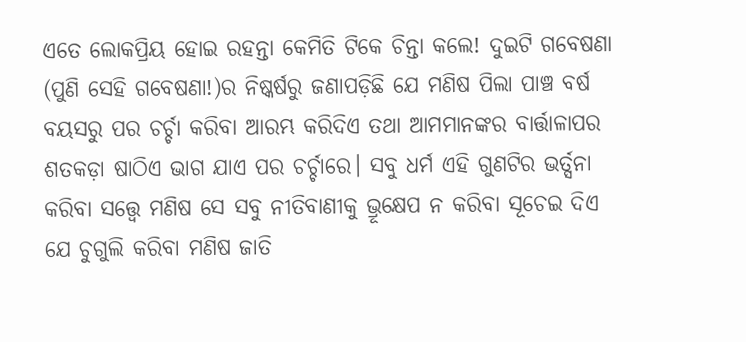ଏତେ ଲୋକପ୍ରିୟ ହୋଇ ରହନ୍ତା କେମିତି ଟିକେ ଚିନ୍ତା କଲେ! ଦୁଇଟି ଗବେଷଣା (ପୁଣି ସେହି ଗବେଷଣା!)ର ନିଷ୍କର୍ଷରୁ ଜଣାପଡ଼ିଛି ଯେ ମଣିଷ ପିଲା ପାଞ୍ଚ ବର୍ଷ ବୟସରୁ ପର ଚର୍ଚ୍ଚା କରିବା ଆରମ୍ଭ କରିଦିଏ ତଥା ଆମମାନଙ୍କର ବାର୍ତ୍ତାଳାପର ଶତକଡ଼ା ଷାଠିଏ ଭାଗ ଯାଏ ପର ଚର୍ଚ୍ଚାରେ। ସବୁ ଧର୍ମ ଏହି ଗୁଣଟିର ଭର୍ତ୍ସନା କରିବା ସତ୍ତ୍ୱେ ମଣିଷ ସେ ସବୁ ନୀତିବାଣୀକୁ ଭ୍ରୂକ୍ଷେପ ନ କରିବା ସୂଚେଇ ଦିଏ ଯେ ଚୁଗୁଲି କରିବା ମଣିଷ ଜାତି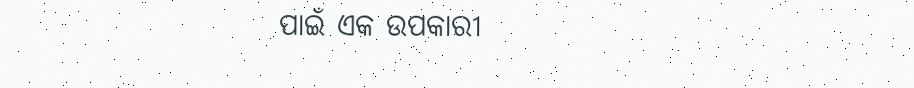ପାଇଁ ଏକ ଉପକାରୀ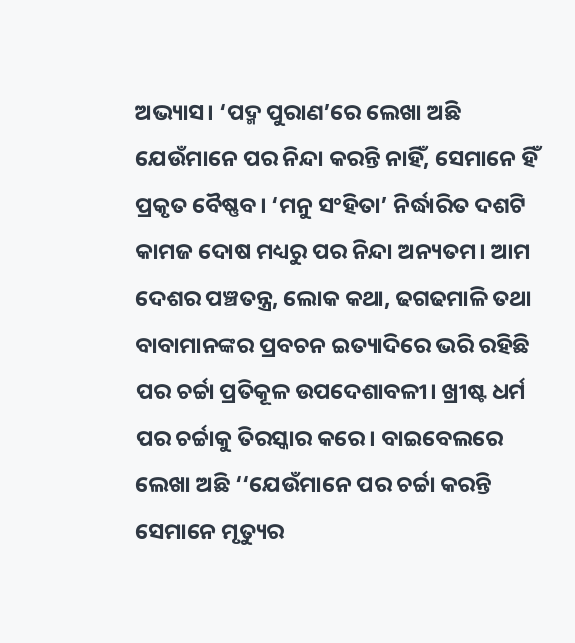ଅଭ୍ୟାସ। ‘ପଦ୍ମ ପୁରାଣ’ରେ ଲେଖା ଅଛି ଯେଉଁମାନେ ପର ନିନ୍ଦା କରନ୍ତି ନାହିଁ, ସେମାନେ ହିଁ ପ୍ରକୃତ ବୈଷ୍ଣବ। ‘ମନୁ ସଂହିତା’ ନିର୍ଦ୍ଧାରିତ ଦଶଟି କାମଜ ଦୋଷ ମଧ୍ୟରୁ ପର ନିନ୍ଦା ଅନ୍ୟତମ। ଆମ ଦେଶର ପଞ୍ଚତନ୍ତ୍ର, ଲୋକ କଥା, ଢଗଢମାଳି ତଥା ବାବାମାନଙ୍କର ପ୍ରବଚନ ଇତ୍ୟାଦିରେ ଭରି ରହିଛି ପର ଚର୍ଚ୍ଚା ପ୍ରତିକୂଳ ଉପଦେଶାବଳୀ। ଖ୍ରୀଷ୍ଟ ଧର୍ମ ପର ଚର୍ଚ୍ଚାକୁ ତିରସ୍କାର କରେ। ବାଇବେଲରେ ଲେଖା ଅଛି ‘‘ଯେଉଁମାନେ ପର ଚର୍ଚ୍ଚା କରନ୍ତି ସେମାନେ ମୃତ୍ୟୁର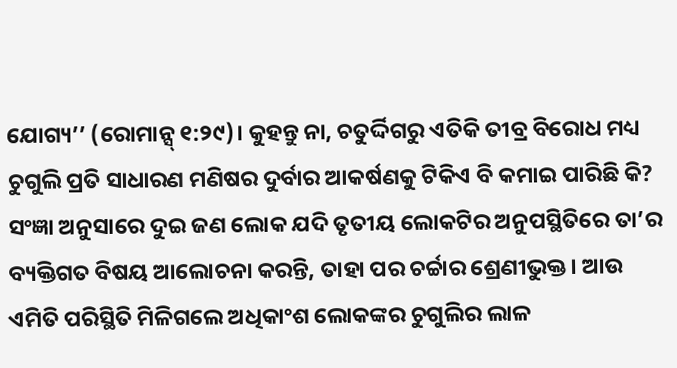ଯୋଗ୍ୟ’’ (ରୋମାନ୍ସ୍ ୧:୨୯)। କୁହନ୍ତୁ ନା, ଚତୁର୍ଦ୍ଦିଗରୁ ଏତିକି ତୀବ୍ର ବିରୋଧ ମଧ୍ୟ ଚୁଗୁଲି ପ୍ରତି ସାଧାରଣ ମଣିଷର ଦୁର୍ବାର ଆକର୍ଷଣକୁ ଟିକିଏ ବି କମାଇ ପାରିଛି କି?
ସଂଜ୍ଞା ଅନୁସାରେ ଦୁଇ ଜଣ ଲୋକ ଯଦି ତୃତୀୟ ଲୋକଟିର ଅନୁପସ୍ଥିତିରେ ତା’ର ବ୍ୟକ୍ତିଗତ ବିଷୟ ଆଲୋଚନା କରନ୍ତି, ତାହା ପର ଚର୍ଚ୍ଚାର ଶ୍ରେଣୀଭୁକ୍ତ। ଆଉ ଏମିତି ପରିସ୍ଥିତି ମିଳିଗଲେ ଅଧିକାଂଶ ଲୋକଙ୍କର ଚୁଗୁଲିର ଲାଳ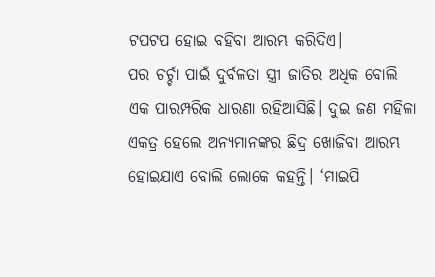ଟପଟପ ହୋଇ ବହିବା ଆରମ୍ଭ କରିଦିଏ।
ପର ଚର୍ଚ୍ଚା ପାଇଁ ଦୁର୍ବଳତା ସ୍ତ୍ରୀ ଜାତିର ଅଧିକ ବୋଲି ଏକ ପାରମ୍ପରିକ ଧାରଣା ରହିଆସିଛି। ଦୁଇ ଜଣ ମହିଳା ଏକତ୍ର ହେଲେ ଅନ୍ୟମାନଙ୍କର ଛିଦ୍ର ଖୋଜିବା ଆରମ୍ଭ ହୋଇଯାଏ ବୋଲି ଲୋକେ କହନ୍ତି। ‘ମାଇପି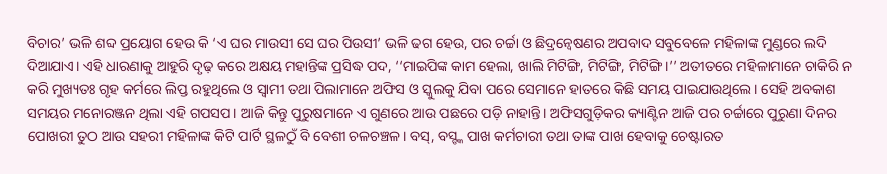ବିଚାର’ ଭଳି ଶବ୍ଦ ପ୍ରୟୋଗ ହେଉ କି ‘ଏ ଘର ମାଉସୀ ସେ ଘର ପିଉସୀ’ ଭଳି ଢଗ ହେଉ, ପର ଚର୍ଚ୍ଚା ଓ ଛିଦ୍ରନ୍ବେଷଣର ଅପବାଦ ସବୁବେଳେ ମହିଳାଙ୍କ ମୁଣ୍ଡରେ ଲଦି ଦିଆଯାଏ। ଏହି ଧାରଣାକୁ ଆହୁରି ଦୃଢ଼ କରେ ଅକ୍ଷୟ ମହାନ୍ତିଙ୍କ ପ୍ରସିଦ୍ଧ ପଦ, ‘‘ମାଇପିଙ୍କ କାମ ହେଲା, ଖାଲି ମିଟିଙ୍ଗି, ମିଟିଙ୍ଗି, ମିଟିଙ୍ଗି।’’ ଅତୀତରେ ମହିଳାମାନେ ଚାକିରି ନ କରି ମୁଖ୍ୟତଃ ଗୃହ କର୍ମରେ ଲିପ୍ତ ରହୁଥିଲେ ଓ ସ୍ୱାମୀ ତଥା ପିଲାମାନେ ଅଫିସ ଓ ସ୍କୁଲକୁ ଯିବା ପରେ ସେମାନେ ହାତରେ କିଛି ସମୟ ପାଇଯାଉଥିଲେ। ସେହି ଅବକାଶ ସମୟର ମନୋରଞ୍ଜନ ଥିଲା ଏହି ଗପସପ। ଆଜି କିନ୍ତୁ ପୁରୁଷମାନେ ଏ ଗୁଣରେ ଆଉ ପଛରେ ପଡ଼ି ନାହାନ୍ତି। ଅଫିସଗୁଡ଼ିକର କ୍ୟାଣ୍ଟିନ ଆଜି ପର ଚର୍ଚ୍ଚାରେ ପୁରୁଣା ଦିନର ପୋଖରୀ ତୁଠ ଆଉ ସହରୀ ମହିଳାଙ୍କ କିଟି ପାର୍ଟି ସ୍ଥଳଠୁଁ ବି ବେଶୀ ଚଳଚଞ୍ଚଳ। ବସ୍, ବସ୍ଙ୍କ ପାଖ କର୍ମଚାରୀ ତଥା ତାଙ୍କ ପାଖ ହେବାକୁ ଚେଷ୍ଟାରତ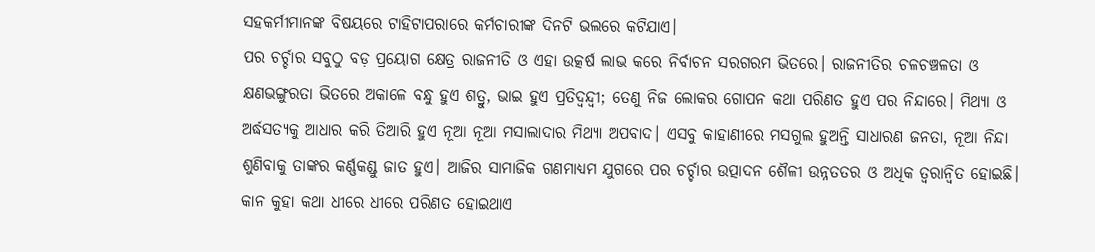ସହକର୍ମୀମାନଙ୍କ ବିଷୟରେ ଟାହିଟାପରାରେ କର୍ମଚାରୀଙ୍କ ଦିନଟି ଭଲରେ କଟିଯାଏ।
ପର ଚର୍ଚ୍ଚାର ସବୁଠୁ ବଡ଼ ପ୍ରୟୋଗ କ୍ଷେତ୍ର ରାଜନୀତି ଓ ଏହା ଉତ୍କର୍ଷ ଲାଭ କରେ ନିର୍ବାଚନ ସରଗରମ ଭିତରେ। ରାଜନୀତିର ଚଳଚଞ୍ଚଳତା ଓ କ୍ଷଣଭଙ୍ଗୁରତା ଭିତରେ ଅକାଳେ ବନ୍ଧୁ ହୁଏ ଶତ୍ରୁ, ଭାଇ ହୁଏ ପ୍ରତିଦ୍ୱନ୍ଦ୍ୱୀ; ତେଣୁ ନିଜ ଲୋକର ଗୋପନ କଥା ପରିଣତ ହୁଏ ପର ନିନ୍ଦାରେ। ମିଥ୍ୟା ଓ ଅର୍ଦ୍ଧସତ୍ୟକୁ ଆଧାର କରି ତିଆରି ହୁଏ ନୂଆ ନୂଆ ମସାଲାଦାର ମିଥ୍ୟା ଅପବାଦ। ଏସବୁ କାହାଣୀରେ ମସଗୁଲ ହୁଅନ୍ତି ସାଧାରଣ ଜନତା, ନୂଆ ନିନ୍ଦା ଶୁଣିବାକୁ ତାଙ୍କର କର୍ଣ୍ଣକଣ୍ଡୁ ଜାତ ହୁଏ। ଆଜିର ସାମାଜିକ ଗଣମାଧ୍ୟମ ଯୁଗରେ ପର ଚର୍ଚ୍ଚାର ଉତ୍ପାଦନ ଶୈଳୀ ଉନ୍ନତତର ଓ ଅଧିକ ତ୍ୱରାନ୍ୱିତ ହୋଇଛି। କାନ କୁହା କଥା ଧୀରେ ଧୀରେ ପରିଣତ ହୋଇଥାଏ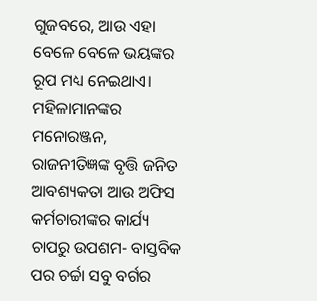ଗୁଜବରେ, ଆଉ ଏହା ବେଳେ ବେଳେ ଭୟଙ୍କର ରୂପ ମଧ୍ୟ ନେଇଥାଏ।
ମହିଳାମାନଙ୍କର ମନୋରଞ୍ଜନ, ରାଜନୀତିଜ୍ଞଙ୍କ ବୃତ୍ତି ଜନିତ ଆବଶ୍ୟକତା ଆଉ ଅଫିସ କର୍ମଚାରୀଙ୍କର କାର୍ଯ୍ୟ ଚାପରୁ ଉପଶମ- ବାସ୍ତବିକ ପର ଚର୍ଚ୍ଚା ସବୁ ବର୍ଗର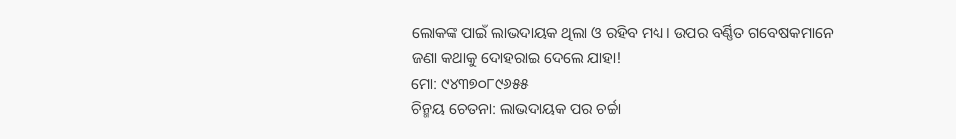ଲୋକଙ୍କ ପାଇଁ ଲାଭଦାୟକ ଥିଲା ଓ ରହିବ ମଧ୍ୟ। ଉପର ବର୍ଣ୍ଣିତ ଗବେଷକମାନେ ଜଣା କଥାକୁ ଦୋହରାଇ ଦେଲେ ଯାହା!
ମୋ: ୯୪୩୭୦୮୯୬୫୫
ଚିନ୍ମୟ ଚେତନା: ଲାଭଦାୟକ ପର ଚର୍ଚ୍ଚା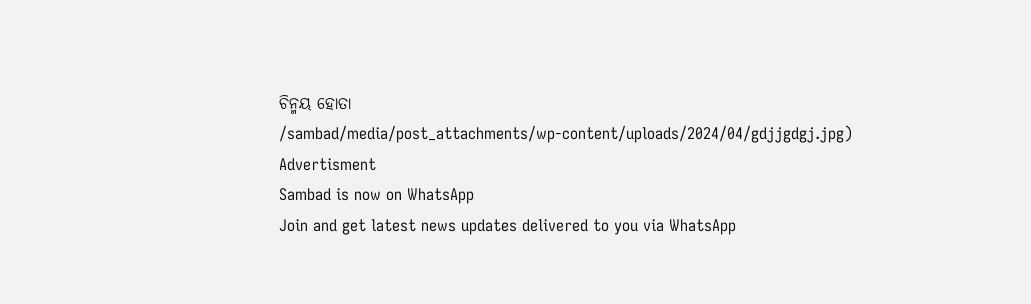ଚିନ୍ମୟ ହୋତା
/sambad/media/post_attachments/wp-content/uploads/2024/04/gdjjgdgj.jpg)
Advertisment
Sambad is now on WhatsApp
Join and get latest news updates delivered to you via WhatsApp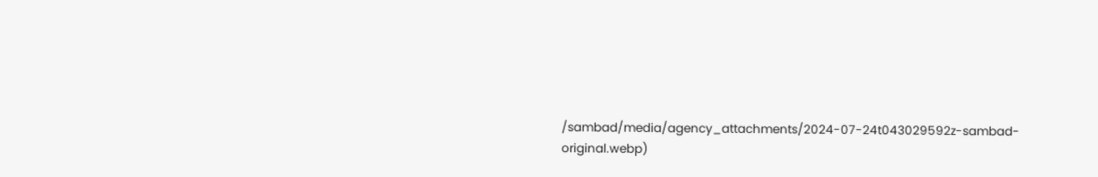/sambad/media/agency_attachments/2024-07-24t043029592z-sambad-original.webp)